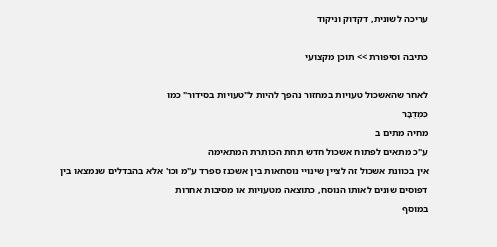עריכה לשונית, דקדוק וניקוד

כתיבה וסיפורת >> תוכן מקצועי

לאחר שהאשכול טעויות במחזור נהפך להיות ל"טעויות בסידור" כמו
כִּמְדֻבָּר
מחיה מתים ב
ע"כ מתאים לפתוח אשכול חדש תחת הכותרת המתאימה
אין בכוונת אשכול זה לציין שינויי נוסחאות בין אשכנז ספרד ע"מ וכו' אלא בהבדלים שנמצאו בין דפוסים שונים לאותו הנוסח, כתוצאה מטעויות או מסיבות אחרות
במוסף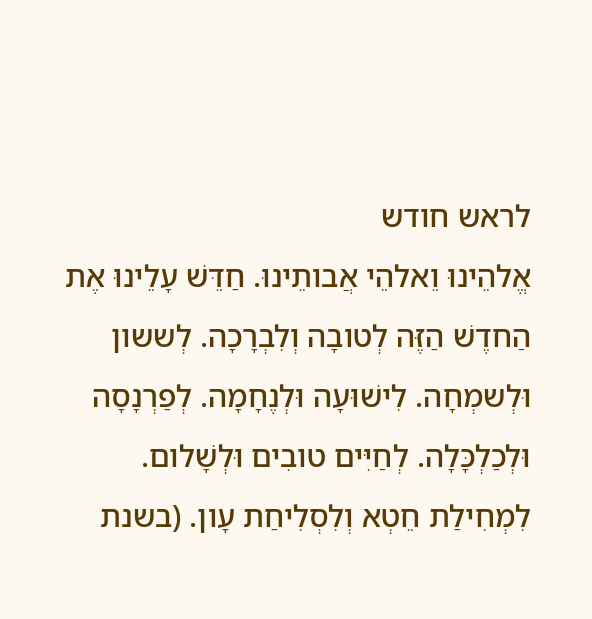לראש חודש
אֱלהֵינוּ וֵאלהֵי אֲבותֵינוּ. חַדֵּשׁ עָלֵינוּ אֶת הַחדֶשׁ הַזֶּה לְטובָה וְלִבְרָכָה. לְששון וּלְשמְחָה. לִישׁוּעָה וּלְנֶחָמָה. לְפַרְנָסָה וּלְכַלְכָּלָה. לְחַיִּים טובִים וּלְשָׁלום. לִמְחִילַת חֵטְא וְלִסְלִיחַת עָון. (בשנת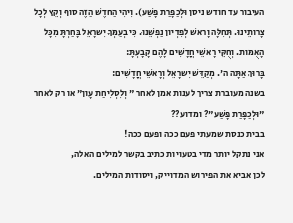העיבור עד חודש ניסן וּלְכַפָּרַת פָּשַׁע). וִיהִי הַחדֶשׁ הַזֶה סוף וְקֵץ לְכָל צָרותֵינוּ. תְּחִלָּה וָראשׁ לְפִדְיון נַפְשֵׁנוּ. כִּי בְעַמְּךָ יִשרָאֵל בָּחַרְתָּ מִכָּל הָאֻמּות. וְחֻקֵּי רָאשֵׁי חֳדָשִׁים לָהֶם קָבָעְתָּ:
בָּרוּךְ אַתָּה ה'. מְקַדֵּשׁ יִשרָאֵל וְרָאשֵׁי חֳדָשִׁים:
בשנה מעוברת צריך לענות אמן לאחר " וְלִסְלִיחַת עָון" או רק לאחר "וּלְכַפָּרַת פָּשַׁע"? ומדוע??
בבית כנסת שמעתי פעם ככה ופעם ככה!
אני נתקל יותר מדי בטעויות כתיב בקשר למילים האלה,
לכן אביא את הפירוש המדוייק, ויסודות המילים.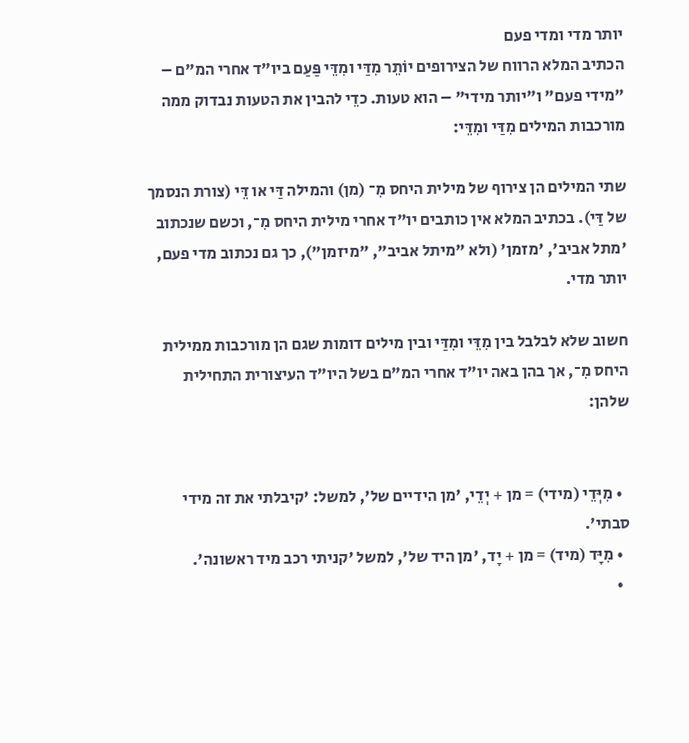יותר מדי ומדי פעם
הכתיב המלא הרווח של הצירופים יוֹתֵר מִדַּי ומִדֵּי פַּעַם ביו"ד אחרי המ"ם – "מידי פעם" ו"יותר מידי" – הוא טעות. כדֵי להבין את הטעות נבדוק ממה מורכבות המילים מִדַּי ומִדֵּי:

שתי המילים הן צירוף של מילית היחס מִ־ (מן) והמילה דַּי או דֵּי (צורת הנסמך של דַּי). בכתיב המלא אין כותבים יו"ד אחרי מילית היחס מִ־, וכשם שנכתוב 'מתל אביב', 'מזמן' (ולא "מיתל אביב", "מיזמן"), כך גם נכתוב מדי פעם, יותר מדי.

חשוב שלא לבלבל בין מִדֵּי ומִדַּי ובין מילים דומות שגם הן מורכבות ממילית היחס מִ־, אך בהן באה יו"ד אחרי המ"ם בשל היו"ד העיצורית התחילית שלהן:


  • מִיְּדֵי (מידי) = מן + יְדֵי, 'מן הידיים של', למשל: 'קיבלתי את זה מידי סבתי'.
  • מִיָּד (מיד) = מן + יָד, 'מן היד של', למשל 'קניתי רכב מיד ראשונה'.
  •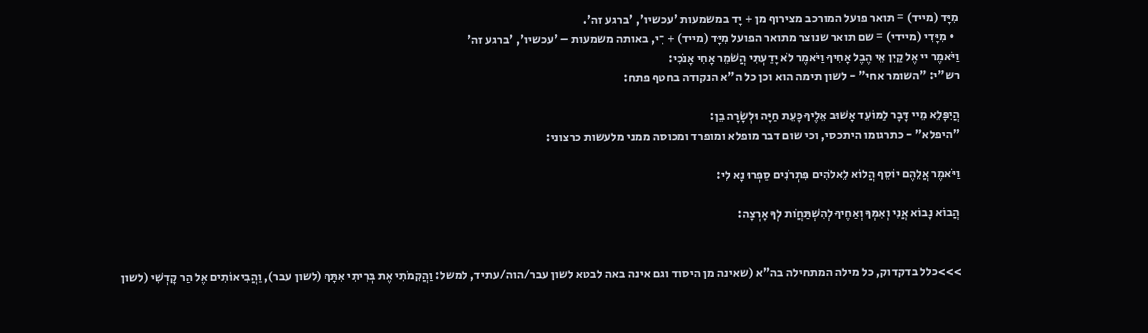מִיָּד (מייד) = תואר פועל המורכב מצירוף מן + יָד במשמעות 'עכשיו', 'ברגע זה'.
  • מִיָּדִי (מיידי) = שם תואר שנוצר מתואר הפועל מִיָּד (מייד) + ־ִי, באותה משמעות – 'עכשיו', 'ברגע זה'
וַיֹּאמֶר יי אֶל קַיִן אֵי הֶבֶל אָחִיךָ וַיֹּאמֶר לֹא יָדַעְתִּי הֲשֹׁמֵר אָחִי אָנֹכִי:
רש"י: "השומר אחי" - לשון תימה הוא וכן כל ה"א הנקודה בחטף פתח:

הֲיִפָּלֵא מֵיי דָּבָר לַמּוֹעֵד אָשׁוּב אֵלֶיךָ כָּעֵת חַיָּה וּלְשָׂרָה בֵן:
"היפלא" - כתרגומו היתכסי, וכי שום דבר מופלא ומופרד ומכוסה ממני מלעשות כרצוני:

וַיֹּאמֶר אֲלֵהֶם יוֹסֵף הֲלוֹא לֵאלֹהִים פִּתְרֹנִים סַפְּרוּ נָא לִי:

הֲבוֹא נָבוֹא אֲנִי וְאִמְּךָ וְאַחֶיךָ לְהִשְׁתַּחֲו‍ֹת לְךָ אָרְצָה:


>>>כלל בדקדוק, כל מילה המתחילה בה"א (שאינה מן היסוד וגם אינה באה לבטא לשון עבר/הוה/עתיד, למשל: וַהֲקִמֹתִי אֶת בְּרִיתִי אִתָּךְ (לשון עבר), וַהֲבִיאוֹתִים אֶל הַר קָדְשִׁי (לשון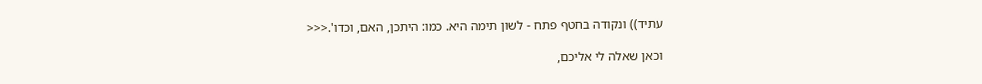עתיד)) ונקודה בחטף פתח - לשון תימה היא. כמו: היתכן, האם, וכדו'.<<<

וכאן שאלה לי אליכם,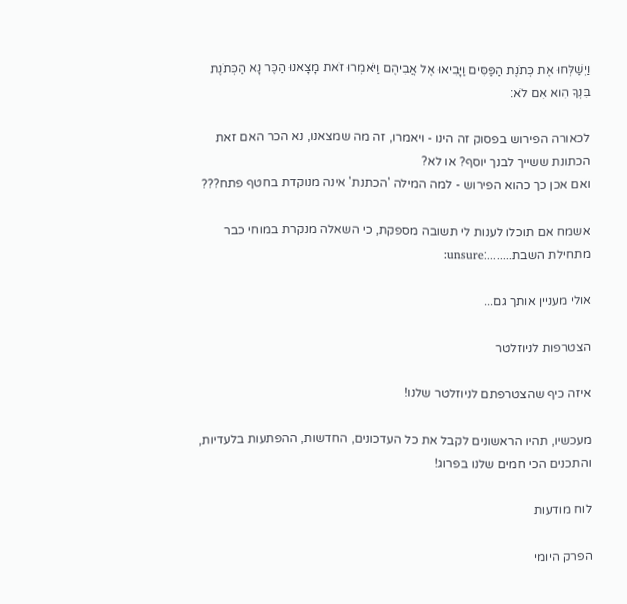וַיְשַׁלְּחוּ אֶת כְּתֹנֶת הַפַּסִּים וַיָּבִיאוּ אֶל אֲבִיהֶם וַיֹּאמְרוּ זֹאת מָצָאנוּ הַכֶּר נָא הַכְּתֹנֶת בִּנְךָ הִוא אִם לֹא:

לכאורה הפירוש בפסוק זה הינו - ויאמרו, זה מה שמצאנו, נא הכר האם זאת הכתונת ששייך לבנך יוסף? או לא?
ואם אכן כך כהוא הפירוש - למה המילה 'הכתנת' אינה מנוקדת בחטף פתח???

אשמח אם תוכלו לענות לי תשובה מספקת, כי השאלה מנקרת במוחי כבר מתחילת השבת........:unsure:

אולי מעניין אותך גם...

הצטרפות לניוזלטר

איזה כיף שהצטרפתם לניוזלטר שלנו!

מעכשיו, תהיו הראשונים לקבל את כל העדכונים, החדשות, ההפתעות בלעדיות, והתכנים הכי חמים שלנו בפרוג!

לוח מודעות

הפרק היומי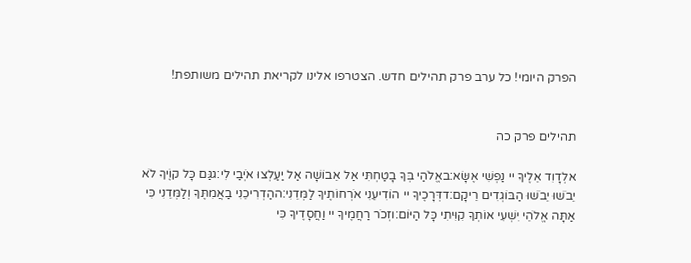הפרק היומי! כל ערב פרק תהילים חדש. הצטרפו אלינו לקריאת תהילים משותפת!


תהילים פרק כה

אלְדָוִד אֵלֶיךָ יי נַפְשִׁי אֶשָּׂא:באֱלֹהַי בְּךָ בָטַחְתִּי אַל אֵבוֹשָׁה אַל יַעַלְצוּ אֹיְבַי לִי:גגַּם כָּל קוֶֹיךָ לֹא יֵבֹשׁוּ יֵבֹשׁוּ הַבּוֹגְדִים רֵיקָם:דדְּרָכֶיךָ יי הוֹדִיעֵנִי אֹרְחוֹתֶיךָ לַמְּדֵנִי:ההַדְרִיכֵנִי בַאֲמִתֶּךָ וְלַמְּדֵנִי כִּי אַתָּה אֱלֹהֵי יִשְׁעִי אוֹתְךָ קִוִּיתִי כָּל הַיּוֹם:וזְכֹר רַחֲמֶיךָ יי וַחֲסָדֶיךָ כִּי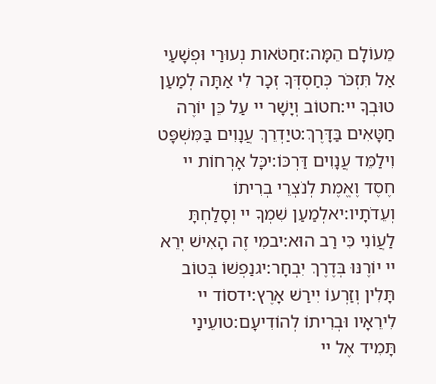מֵעוֹלָם הֵמָּה:זחַטֹּאות נְעוּרַי וּפְשָׁעַי אַל תִּזְכֹּר כְּחַסְדְּךָ זְכָר לִי אַתָּה לְמַעַן טוּבְךָ יי:חטוֹב וְיָשָׁר יי עַל כֵּן יוֹרֶה חַטָּאִים בַּדָּרֶךְ:טיַדְרֵךְ עֲנָוִים בַּמִּשְׁפָּט וִילַמֵּד עֲנָוִים דַּרְכּוֹ:יכָּל אָרְחוֹת יי חֶסֶד וֶאֱמֶת לְנֹצְרֵי בְרִיתוֹ וְעֵדֹתָיו:יאלְמַעַן שִׁמְךָ יי וְסָלַחְתָּ לַעֲוֹנִי כִּי רַב הוּא:יבמִי זֶה הָאִישׁ יְרֵא יי יוֹרֶנּוּ בְּדֶרֶךְ יִבְחָר:יגנַפְשׁוֹ בְּטוֹב תָּלִין וְזַרְעוֹ יִירַשׁ אָרֶץ:ידסוֹד יי לִירֵאָיו וּבְרִיתוֹ לְהוֹדִיעָם:טועֵינַי תָּמִיד אֶל יי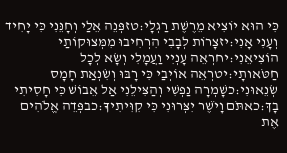כִּי הוּא יוֹצִיא מֵרֶשֶׁת רַגְלָי:טזפְּנֵה אֵלַי וְחָנֵּנִי כִּי יָחִיד וְעָנִי אָנִי:יזצָרוֹת לְבָבִי הִרְחִיבוּ מִמְּצוּקוֹתַי הוֹצִיאֵנִי:יחרְאֵה עָנְיִי וַעֲמָלִי וְשָׂא לְכָל חַטֹּאותָי:יטרְאֵה אוֹיְבַי כִּי רָבּוּ וְשִׂנְאַת חָמָס שְׂנֵאוּנִי:כשָׁמְרָה נַפְשִׁי וְהַצִּילֵנִי אַל אֵבוֹשׁ כִּי חָסִיתִי בָךְ:כאתֹּם וָיֹשֶׁר יִצְּרוּנִי כִּי קִוִּיתִיךָ:כבפְּדֵה אֱלֹהִים אֶת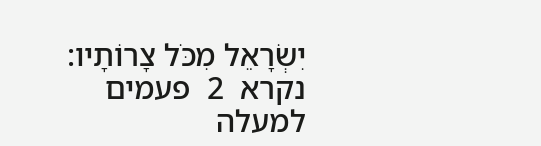יִשְׂרָאֵל מִכֹּל צָרוֹתָיו:
נקרא  2  פעמים
למעלה